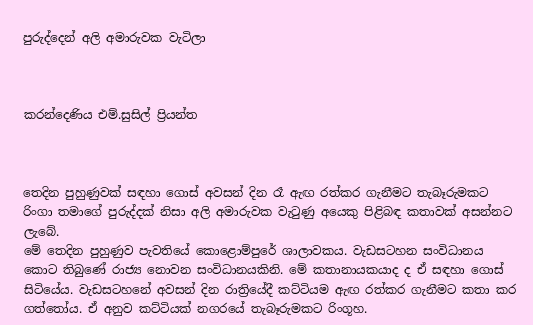පුරුද්දෙන් අලි අමාරුවක වැටිලා



කරන්දෙණිය එම්.සුසිල් ප්‍රියන්ත



තෙදින පුහුණුවක් සඳහා ගොස් අවසන් දින රෑ ඇඟ රත්කර ගැනීමට තැබෑරුමකට රිංගා තමාගේ පුරුද්දක් නිසා අලි අමාරුවක වැටුණු අයෙකු පිළිබඳ කතාවක් අසන්නට ලැබේ.
මේ තෙදින පුහුණුව පැවතියේ කොළොම්පුරේ ශාලාවකය. වැඩසටහන සංවිධානය කොට තිබුණේ රාජ්‍ය නොවන සංවිධානයකිනි. මේ කතානායකයාද ද ඒ සඳහා ගොස් සිටියේය. වැඩසටහනේ අවසන් දින රාත්‍රියේදී කට්ටියම ඇඟ රත්කර ගැනීමට කතා කර ගත්තෝය. ඒ අනුව කට්ටියක් නගරයේ තැබෑරුමකට රිංගූහ.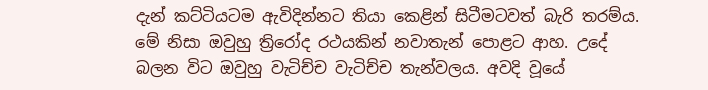දැන් කට්ටියටම ඇවිදින්නට තියා කෙළින් සිටීමටවත් බැරි තරම්ය. මේ නිසා ඔවුහු ත්‍රිරෝද රථයකින් නවාතැන් පොළට ආහ. උදේ බලන විට ඔවුහු වැටිච්ච වැටිච්ච තැන්වලය. අවදි වූයේ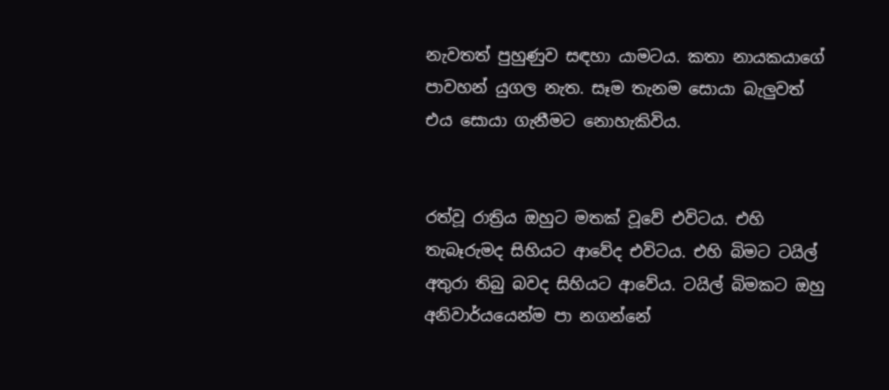නැවතත් පුහුණුව සඳහා යාමටය. කතා නායකයාගේ පාවහන් යුගල නැත. සෑම තැනම සොයා බැලු‍වත් එය සොයා ගැනීමට නොහැකිවිය.


රත්වූ රාත්‍රිය ඔහුට මතක් වූවේ එවිටය. එහි තැබෑරුමද සිහියට ආවේද එවිටය. එහි බිමට ටයිල් අතුරා තිබු බවද සිහියට ආවේය. ටයිල් බිමකට ඔහු අනිවාර්යයෙන්ම පා නගන්නේ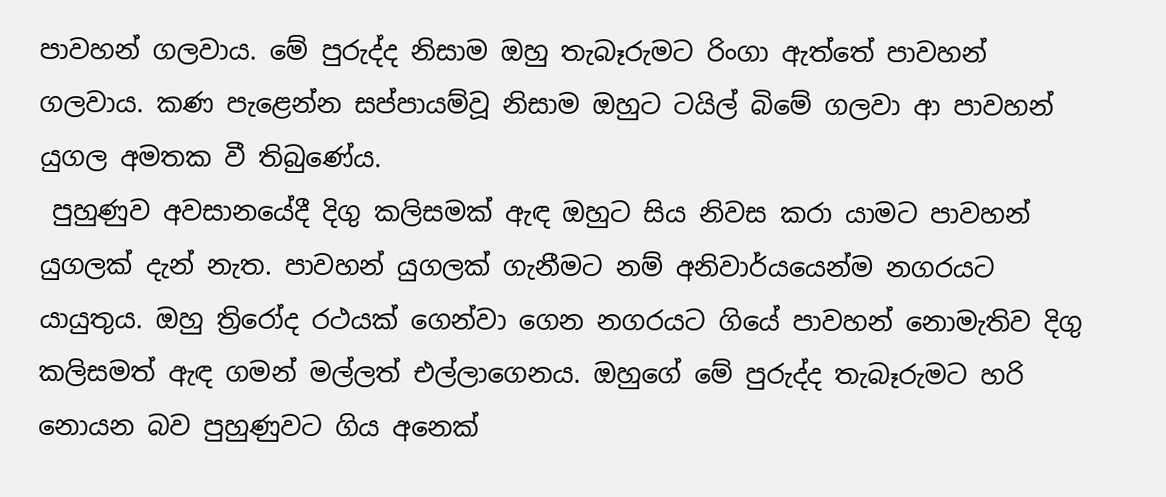පාවහන් ගලවාය. මේ පුරුද්ද නිසාම ඔහු තැබෑරුමට රිංගා ඇත්තේ පාවහන් ගලවාය. කණ පැළෙන්න සප්පායම්වූ නිසාම ඔහුට ටයිල් බිමේ ගලවා ආ පාවහන් යුගල අමතක වී තිබුණේය.
 පුහුණුව අවසානයේදී දිගු කලිසමක් ඇඳ ඔහුට සිය නිවස කරා යාමට පාවහන් යුගලක් දැන් නැත. පාවහන් යුගලක් ගැනීමට නම් අනිවාර්යයෙන්ම නගරයට යායුතුය. ඔහු ත්‍රිරෝද රථයක් ගෙන්වා ගෙන නගරයට ගියේ පාවහන් නොමැතිව දිගු කලිසමත් ඇඳ ගමන් මල්ලත් එල්ලාගෙනය. ඔහුගේ මේ පුරුද්ද තැබෑරුමට හරි නොයන බව පුහුණුවට ගිය අනෙක්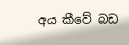අය කීවේ බඩ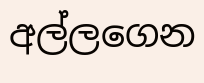අල්ලගෙන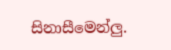සිනාසීමෙන්ලු‍.